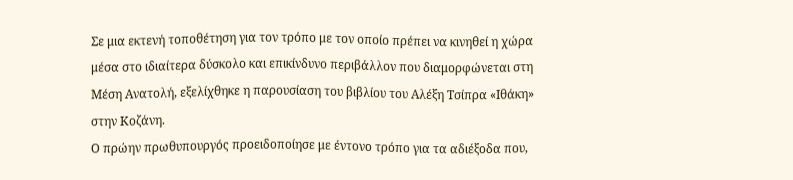Σε μια εκτενή τοποθέτηση για τον τρόπο με τον οποίο πρέπει να κινηθεί η χώρα μέσα στο ιδιαίτερα δύσκολο και επικίνδυνο περιβάλλον που διαμορφώνεται στη Μέση Ανατολή, εξελίχθηκε η παρουσίαση του βιβλίου του Αλέξη Τσίπρα «Ιθάκη» στην Κοζάνη.
Ο πρώην πρωθυπουργός προειδοποίησε με έντονο τρόπο για τα αδιέξοδα που,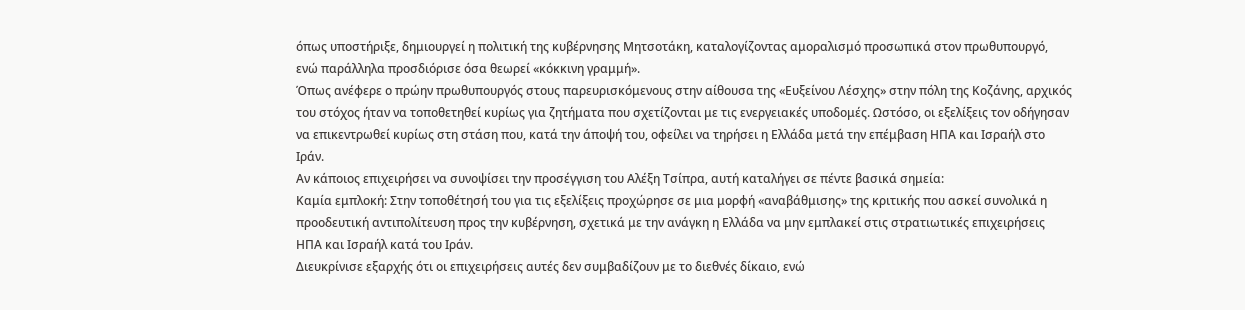όπως υποστήριξε, δημιουργεί η πολιτική της κυβέρνησης Μητσοτάκη, καταλογίζοντας αμοραλισμό προσωπικά στον πρωθυπουργό, ενώ παράλληλα προσδιόρισε όσα θεωρεί «κόκκινη γραμμή».
Όπως ανέφερε ο πρώην πρωθυπουργός στους παρευρισκόμενους στην αίθουσα της «Ευξείνου Λέσχης» στην πόλη της Κοζάνης, αρχικός του στόχος ήταν να τοποθετηθεί κυρίως για ζητήματα που σχετίζονται με τις ενεργειακές υποδομές. Ωστόσο, οι εξελίξεις τον οδήγησαν να επικεντρωθεί κυρίως στη στάση που, κατά την άποψή του, οφείλει να τηρήσει η Ελλάδα μετά την επέμβαση ΗΠΑ και Ισραήλ στο Ιράν.
Αν κάποιος επιχειρήσει να συνοψίσει την προσέγγιση του Αλέξη Τσίπρα, αυτή καταλήγει σε πέντε βασικά σημεία:
Καμία εμπλοκή: Στην τοποθέτησή του για τις εξελίξεις προχώρησε σε μια μορφή «αναβάθμισης» της κριτικής που ασκεί συνολικά η προοδευτική αντιπολίτευση προς την κυβέρνηση, σχετικά με την ανάγκη η Ελλάδα να μην εμπλακεί στις στρατιωτικές επιχειρήσεις ΗΠΑ και Ισραήλ κατά του Ιράν.
Διευκρίνισε εξαρχής ότι οι επιχειρήσεις αυτές δεν συμβαδίζουν με το διεθνές δίκαιο, ενώ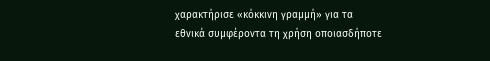χαρακτήρισε «κόκκινη γραμμή» για τα εθνικά συμφέροντα τη χρήση οποιασδήποτε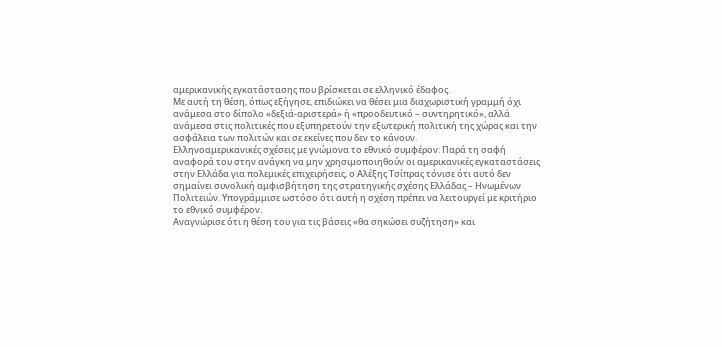αμερικανικής εγκατάστασης που βρίσκεται σε ελληνικό έδαφος.
Με αυτή τη θέση, όπως εξήγησε, επιδιώκει να θέσει μια διαχωριστική γραμμή όχι ανάμεσα στο δίπολο «δεξιά-αριστερά» ή «προοδευτικό – συντηρητικό», αλλά ανάμεσα στις πολιτικές που εξυπηρετούν την εξωτερική πολιτική της χώρας και την ασφάλεια των πολιτών και σε εκείνες που δεν το κάνουν.
Ελληνοαμερικανικές σχέσεις με γνώμονα το εθνικό συμφέρον: Παρά τη σαφή αναφορά του στην ανάγκη να μην χρησιμοποιηθούν οι αμερικανικές εγκαταστάσεις στην Ελλάδα για πολεμικές επιχειρήσεις, ο Αλέξης Τσίπρας τόνισε ότι αυτό δεν σημαίνει συνολική αμφισβήτηση της στρατηγικής σχέσης Ελλάδας – Ηνωμένων Πολιτειών. Υπογράμμισε ωστόσο ότι αυτή η σχέση πρέπει να λειτουργεί με κριτήριο το εθνικό συμφέρον.
Αναγνώρισε ότι η θέση του για τις βάσεις «θα σηκώσει συζήτηση» και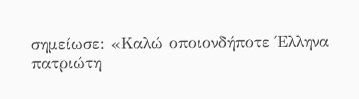σημείωσε: «Καλώ οποιονδήποτε Έλληνα πατριώτη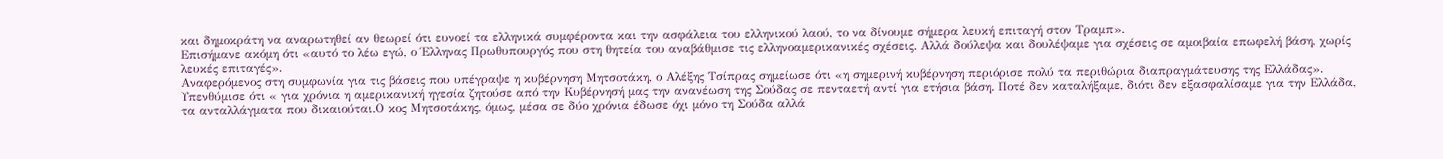και δημοκράτη να αναρωτηθεί αν θεωρεί ότι ευνοεί τα ελληνικά συμφέροντα και την ασφάλεια του ελληνικού λαού, το να δίνουμε σήμερα λευκή επιταγή στον Τραμπ».
Επισήμανε ακόμη ότι «αυτό το λέω εγώ, ο Έλληνας Πρωθυπουργός που στη θητεία του αναβάθμισε τις ελληνοαμερικανικές σχέσεις. Αλλά δούλεψα και δουλέψαμε για σχέσεις σε αμοιβαία επωφελή βάση, χωρίς λευκές επιταγές».
Αναφερόμενος στη συμφωνία για τις βάσεις που υπέγραψε η κυβέρνηση Μητσοτάκη, ο Αλέξης Τσίπρας σημείωσε ότι «η σημερινή κυβέρνηση περιόρισε πολύ τα περιθώρια διαπραγμάτευσης της Ελλάδας». Υπενθύμισε ότι « για χρόνια η αμερικανική ηγεσία ζητούσε από την Κυβέρνησή μας την ανανέωση της Σούδας σε πενταετή αντί για ετήσια βάση. Ποτέ δεν καταλήξαμε, διότι δεν εξασφαλίσαμε για την Ελλάδα, τα ανταλλάγματα που δικαιούται.Ο κος Μητσοτάκης, όμως, μέσα σε δύο χρόνια έδωσε όχι μόνο τη Σούδα αλλά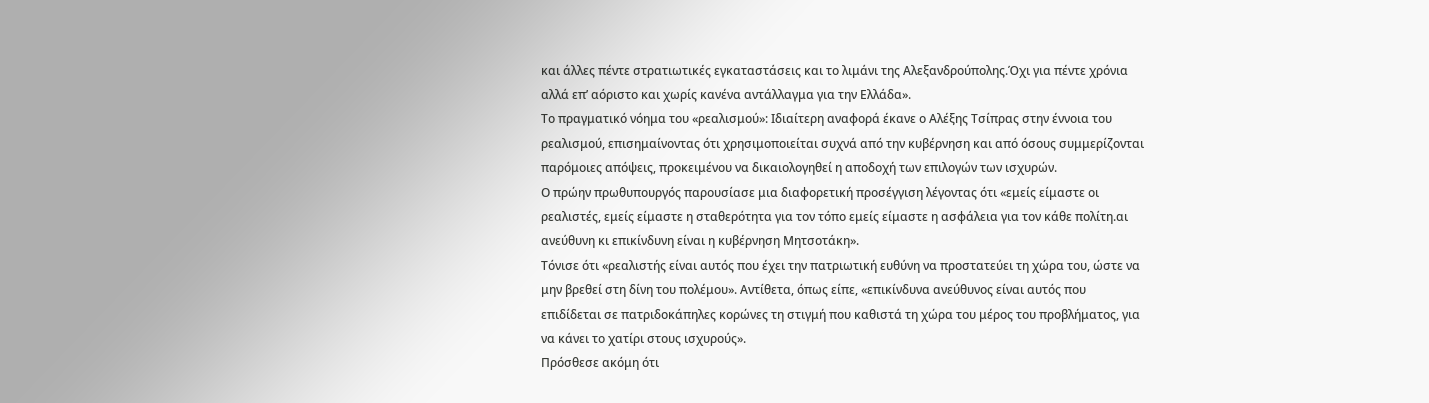και άλλες πέντε στρατιωτικές εγκαταστάσεις και το λιμάνι της Αλεξανδρούπολης.Όχι για πέντε χρόνια αλλά επ’ αόριστο και χωρίς κανένα αντάλλαγμα για την Ελλάδα».
Το πραγματικό νόημα του «ρεαλισμού»: Ιδιαίτερη αναφορά έκανε ο Αλέξης Τσίπρας στην έννοια του ρεαλισμού, επισημαίνοντας ότι χρησιμοποιείται συχνά από την κυβέρνηση και από όσους συμμερίζονται παρόμοιες απόψεις, προκειμένου να δικαιολογηθεί η αποδοχή των επιλογών των ισχυρών.
Ο πρώην πρωθυπουργός παρουσίασε μια διαφορετική προσέγγιση λέγοντας ότι «εμείς είμαστε οι ρεαλιστές, εμείς είμαστε η σταθερότητα για τον τόπο εμείς είμαστε η ασφάλεια για τον κάθε πολίτη.αι ανεύθυνη κι επικίνδυνη είναι η κυβέρνηση Μητσοτάκη».
Τόνισε ότι «ρεαλιστής είναι αυτός που έχει την πατριωτική ευθύνη να προστατεύει τη χώρα του, ώστε να μην βρεθεί στη δίνη του πολέμου». Αντίθετα, όπως είπε, «επικίνδυνα ανεύθυνος είναι αυτός που επιδίδεται σε πατριδοκάπηλες κορώνες τη στιγμή που καθιστά τη χώρα του μέρος του προβλήματος, για να κάνει το χατίρι στους ισχυρούς».
Πρόσθεσε ακόμη ότι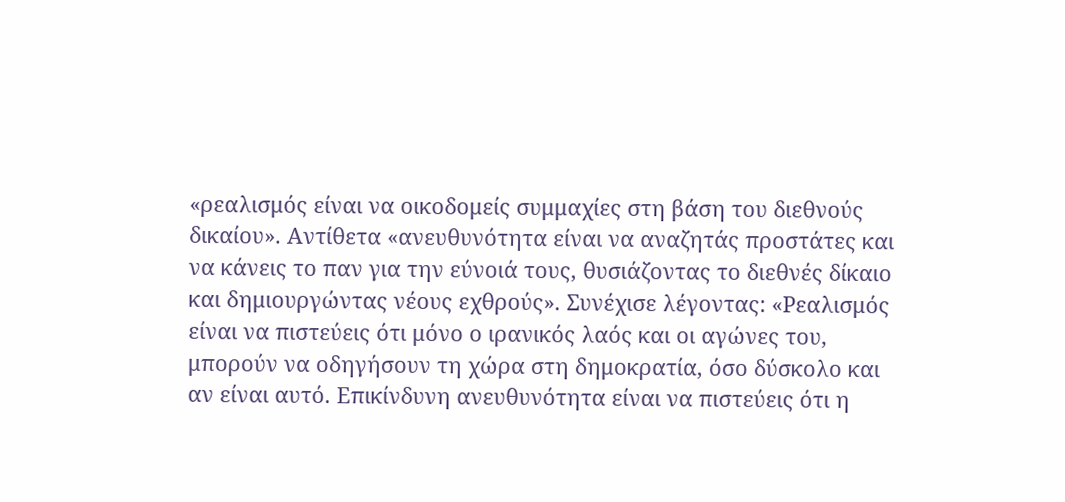«ρεαλισμός είναι να οικοδομείς συμμαχίες στη βάση του διεθνούς δικαίου». Αντίθετα «ανευθυνότητα είναι να αναζητάς προστάτες και να κάνεις το παν για την εύνοιά τους, θυσιάζοντας το διεθνές δίκαιο και δημιουργώντας νέους εχθρούς». Συνέχισε λέγοντας: «Ρεαλισμός είναι να πιστεύεις ότι μόνο ο ιρανικός λαός και οι αγώνες του, μπορούν να οδηγήσουν τη χώρα στη δημοκρατία, όσο δύσκολο και αν είναι αυτό. Επικίνδυνη ανευθυνότητα είναι να πιστεύεις ότι η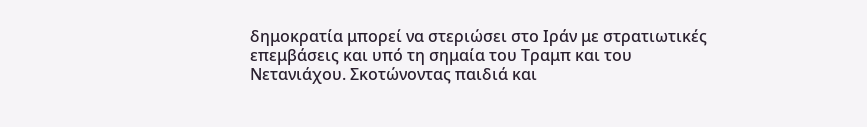δημοκρατία μπορεί να στεριώσει στο Ιράν με στρατιωτικές επεμβάσεις και υπό τη σημαία του Τραμπ και του Νετανιάχου. Σκοτώνοντας παιδιά και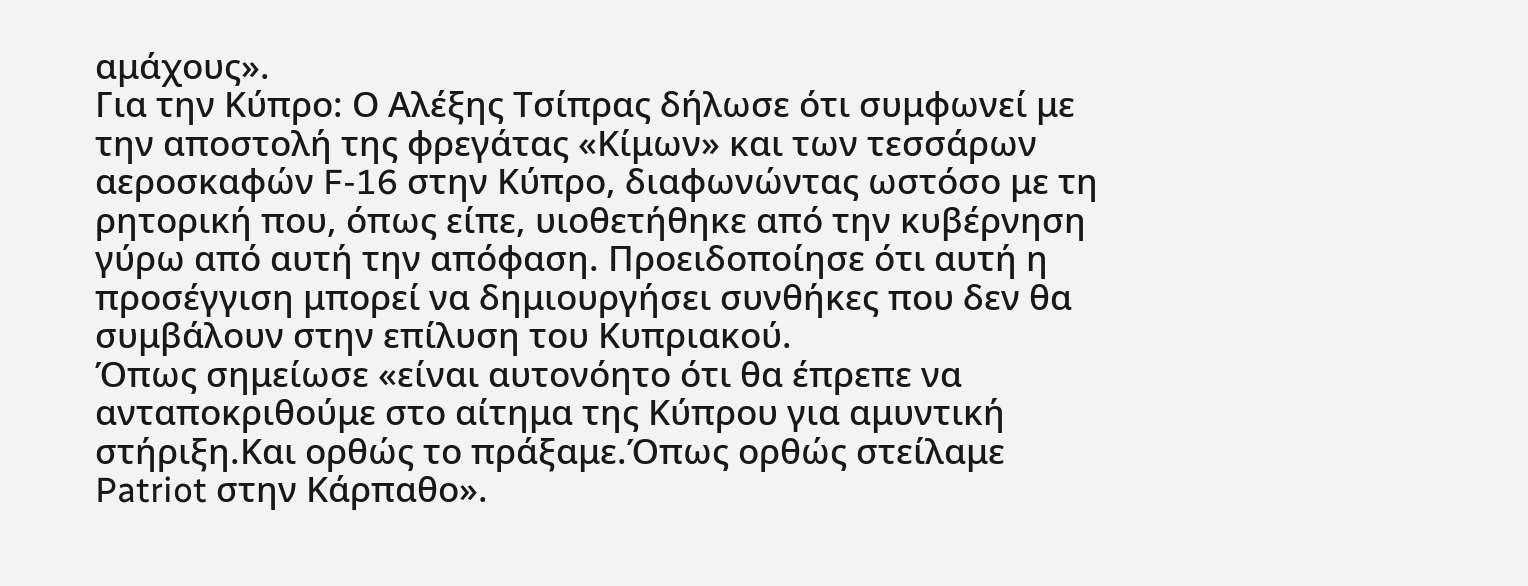αμάχους».
Για την Κύπρο: Ο Αλέξης Τσίπρας δήλωσε ότι συμφωνεί με την αποστολή της φρεγάτας «Κίμων» και των τεσσάρων αεροσκαφών F-16 στην Κύπρο, διαφωνώντας ωστόσο με τη ρητορική που, όπως είπε, υιοθετήθηκε από την κυβέρνηση γύρω από αυτή την απόφαση. Προειδοποίησε ότι αυτή η προσέγγιση μπορεί να δημιουργήσει συνθήκες που δεν θα συμβάλουν στην επίλυση του Κυπριακού.
Όπως σημείωσε «είναι αυτονόητο ότι θα έπρεπε να ανταποκριθούμε στο αίτημα της Κύπρου για αμυντική στήριξη.Και ορθώς το πράξαμε.Όπως ορθώς στείλαμε Patriot στην Κάρπαθο».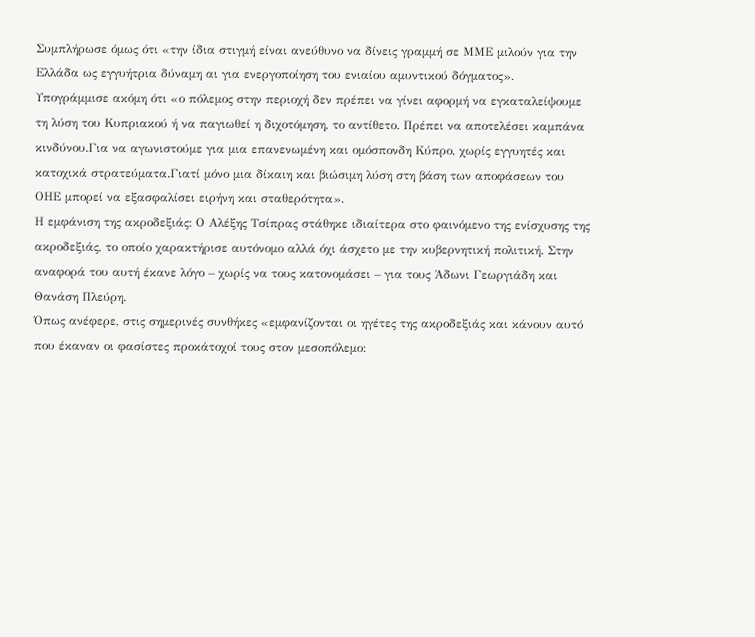Συμπλήρωσε όμως ότι «την ίδια στιγμή είναι ανεύθυνο να δίνεις γραμμή σε ΜΜΕ μιλούν για την Ελλάδα ως εγγυήτρια δύναμη αι για ενεργοποίηση του ενιαίου αμυντικού δόγματος».
Υπογράμμισε ακόμη ότι «ο πόλεμος στην περιοχή δεν πρέπει να γίνει αφορμή να εγκαταλείψουμε τη λύση του Κυπριακού ή να παγιωθεί η διχοτόμηση, το αντίθετο. Πρέπει να αποτελέσει καμπάνα κινδύνου.Για να αγωνιστούμε για μια επανενωμένη και ομόσπονδη Κύπρο, χωρίς εγγυητές και κατοχικά στρατεύματα.Γιατί μόνο μια δίκαιη και βιώσιμη λύση στη βάση των αποφάσεων του ΟΗΕ μπορεί να εξασφαλίσει ειρήνη και σταθερότητα».
Η εμφάνιση της ακροδεξιάς: Ο Αλέξης Τσίπρας στάθηκε ιδιαίτερα στο φαινόμενο της ενίσχυσης της ακροδεξιάς, το οποίο χαρακτήρισε αυτόνομο αλλά όχι άσχετο με την κυβερνητική πολιτική. Στην αναφορά του αυτή έκανε λόγο – χωρίς να τους κατονομάσει – για τους Άδωνι Γεωργιάδη και Θανάση Πλεύρη.
Όπως ανέφερε, στις σημερινές συνθήκες «εμφανίζονται οι ηγέτες της ακροδεξιάς και κάνουν αυτό που έκαναν οι φασίστες προκάτοχοί τους στον μεσοπόλεμο: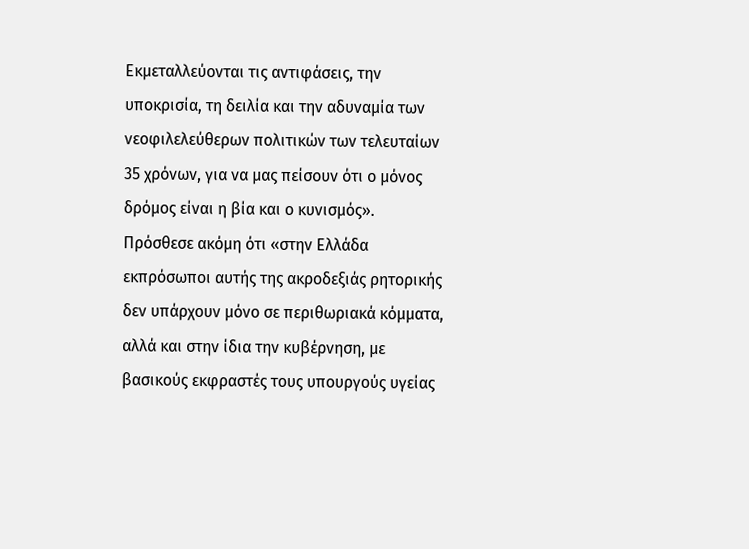Εκμεταλλεύονται τις αντιφάσεις, την υποκρισία, τη δειλία και την αδυναμία των νεοφιλελεύθερων πολιτικών των τελευταίων 35 χρόνων, για να μας πείσουν ότι ο μόνος δρόμος είναι η βία και ο κυνισμός».
Πρόσθεσε ακόμη ότι «στην Ελλάδα εκπρόσωποι αυτής της ακροδεξιάς ρητορικής δεν υπάρχουν μόνο σε περιθωριακά κόμματα, αλλά και στην ίδια την κυβέρνηση, με βασικούς εκφραστές τους υπουργούς υγείας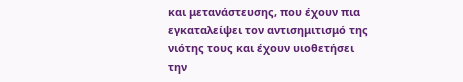και μετανάστευσης, που έχουν πια εγκαταλείψει τον αντισημιτισμό της νιότης τους και έχουν υιοθετήσει την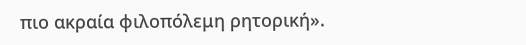πιο ακραία φιλοπόλεμη ρητορική».